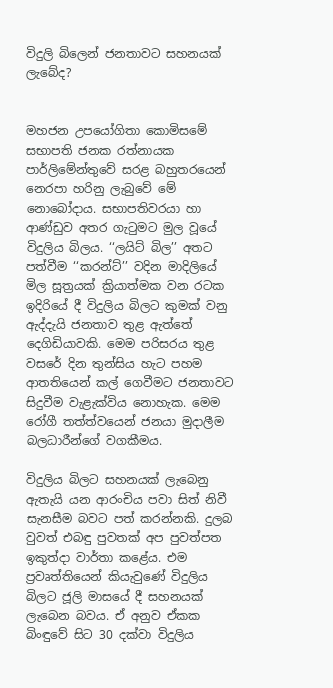විදුලි බිලෙන් ජනතාවට සහනයක් ලැබේද?


මහජන උපයෝගිතා කොමිසමේ සභාපති ජනක රත්නායක පාර්ලිමේන්තුවේ සරළ බහුතරයෙන් නෙරපා හරිනු ලැබුවේ මේ නොබෝදාය. සභාපතිවරයා හා ආණ්ඩුව අතර ගැටුමට මුල වූයේ විදුලිය බිලය. ‘‘ලයිට් බිල’’ අතට පත්වීම ‘‘කරන්ට්’’ වදින මාදිලියේ මිල සූත්‍රයක් ක්‍රියාත්මක වන රටක ඉදිරියේ දී විදුලිය බිලට කුමක් වනු ඇද්දැයි ජනතාව තුළ ඇත්තේ දෙගිඩියාවකි. මෙම පරිසරය තුළ වසරේ දින තුන්සිය හැට පහම ආතතියෙන් කල් ගෙවීමට ජනතාවට සිදුවීම වැළැක්විය නොහැක. මෙම රෝගී තත්ත්වයෙන් ජනයා මුදාලීම බලධාරීන්ගේ වගකීමය.

විදුලිය බිලට සහනයක් ලැබෙනු ඇතැයි යන ආරංචිය පවා සිත් නිවී සැනසීම බවට පත් කරන්නකි. දුලබ වුවත් එබඳු පුවතක් අප පුවත්පත ඉකුත්දා වාර්තා කළේය. එම ප්‍රවෘත්තියෙන් කියැවුණේ විදුලිය බිලට ජූලි මාසයේ දී සහනයක් ලැබෙන බවය. ඒ අනුව ඒකක බිංඳුවේ සිට 30 දක්වා විදුලිය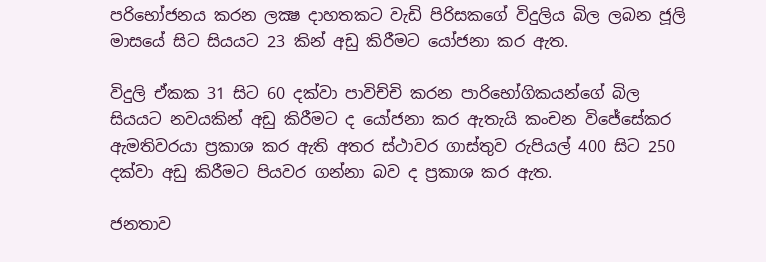පරිභෝජනය කරන ලක්‍ෂ දාහතකට වැඩි පිරිසකගේ විදුලිය බිල ලබන ජූලි මාසයේ සිට සියයට 23 කින් අඩු කිරීමට යෝජනා කර ඇත.

විදුලි ඒකක 31 සිට 60 දක්වා පාවිච්චි කරන පාරිභෝගිකයන්ගේ බිල සියයට නවයකින් අඩු කිරීමට ද යෝජනා කර ඇතැයි කංචන විජේසේකර ඇමතිවරයා ප්‍රකාශ කර ඇති අතර ස්ථාවර ගාස්තුව රුපියල් 400 සිට 250 දක්වා අඩු කිරීමට පියවර ගන්නා බව ද ප්‍රකාශ කර ඇත.

ජනතාව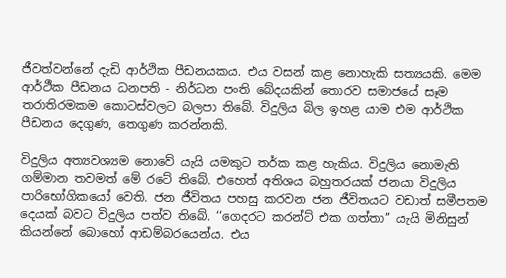ජීවත්වන්නේ දැඩි ආර්ථික පීඩනයකය. එය වසන් කළ නොහැකි සත්‍යයකි. මෙම ආර්ථීක පීඩනය ධනපති - නිර්ධන පංති බේදයකින් තොරව සමාජයේ සෑම තරාතිරමකම කොටස්වලට බලපා තිබේ. විදුලිය බිල ඉහළ යාම එම ආර්ථික පීඩනය දෙගුණ, තෙගුණ කරන්නකි.

විදුලිය අත්‍යවශ්‍යම නොවේ යැයි යමකුට තර්ක කළ හැකිය. විදුලිය නොමැති ගම්මාන තවමත් මේ රටේ තිබේ. එහෙත් අතිශය බහුතරයක් ජනයා විදුලිය පාරිභෝගිකයෝ වෙති. ජන ජීවිතය පහසු කරවන ජන ජීවිතයට වඩාත් සමීපතම දෙයක් බවට විදුලිය පත්ව තිබේ. ‘‘ගෙදරට කරන්ට් එක ගත්තා’’ යැයි මිනිසුන් කියන්නේ බොහෝ ආඩම්බරයෙන්ය. එය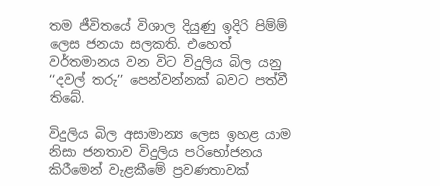තම ජීවිතයේ විශාල දියුණු ඉදිරි පිම්ම් ලෙස ජනයා සලකති. එහෙත් වර්තමානය වන විට විදුලිය බිල යනු ‘‘දවල් තරු’’ පෙන්වන්නක් බවට පත්වී තිබේ.

විදුලිය බිල අසාමාන්‍ය ලෙස ඉහළ යාම නිසා ජනතාව විදුලිය පරිභෝජනය කිරීමෙන් වැළකීමේ ප්‍රවණතාවක්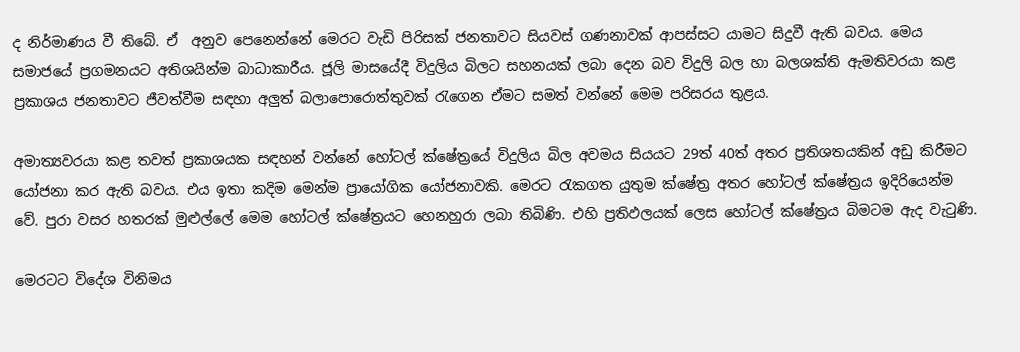ද නිර්මාණය වී තිබේ. ඒ  අනුව පෙනෙන්නේ මෙරට වැඩි පිරිසක් ජනතාවට සියවස් ගණනාවක් ආපස්සට යාමට සිදුවී ඇති බවය. මෙය සමාජයේ ප්‍රගමනයට අතිශයින්ම බාධාකාරීය. ජූලි මාසයේදී විදුලිය බිලට සහනයක් ලබා දෙන බව විදුලි බල හා බලශක්ති ඇමතිවරයා කළ ප්‍රකාශය ජනතාවට ජීවත්වීම සඳහා අලුත් බලාපොරොත්තුවක් රැගෙන ඒමට සමත් වන්නේ මෙම පරිසරය තුළය.

අමාත්‍යවරයා කළ තවත් ප්‍රකාශයක සඳහන් වන්නේ හෝටල් ක්ෂේත්‍රයේ විදුලිය බිල අවමය සියයට 29ත් 40ත් අතර ප්‍රතිශතයකින් අඩු කිරීමට යෝජනා කර ඇති බවය. එය ඉතා කදිම මෙන්ම ප්‍රායෝගික යෝජනාවකි. මෙරට රැකගත යුතුම ක්ෂේත්‍ර අතර හෝටල් ක්ෂේත්‍රය ඉදිරියෙන්ම වේ. පුරා වසර හතරක් මුළුල්ලේ මෙම හෝටල් ක්ෂේත්‍රයට හෙනහුරා ලබා තිබිණි. එහි ප්‍රතිඵලයක් ලෙස හෝටල් ක්ෂේත්‍රය බිමටම ඇද වැටුණි.

මෙරටට විදේශ විනිමය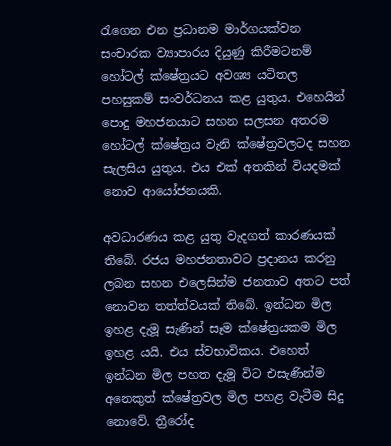රැගෙන එන ප්‍රධානම මාර්ගයක්වන සංචාරක ව්‍යාපාරය දියුණු කිරීමටනම් හෝටල් ක්ෂේත්‍රයට අවශ්‍ය යටිතල පහසුකම් සංවර්ධනය කළ යුතුය. එහෙයින් පොදු මහජනයාට සහන සලසන අතරම හෝටල් ක්ෂේත්‍රය වැනි ක්ෂේත්‍රවලටද සහන සැලසිය යුතුය. එය එක් අතකින් වියදමක් නොව ආයෝජනයකි.

අවධාරණය කළ යුතු වැදගත් කාරණයක් තිබේ. රජය මහජනතාවට ප්‍රදානය කරනු ලබන සහන එලෙසින්ම ජනතාව අතට පත් නොවන තත්ත්වයක් තිබේ. ඉන්ධන මිල ඉහළ දැමූ සැණින් සෑම ක්ෂේත්‍රයකම මිල ඉහළ යයි. එය ස්වභාවිකය. එහෙත් ඉන්ධන මිල පහත දැමූ විට එසැණින්ම අනෙකුත් ක්ෂේත්‍රවල මිල පහළ වැටීම සිදු නොවේ. ත්‍රීරෝද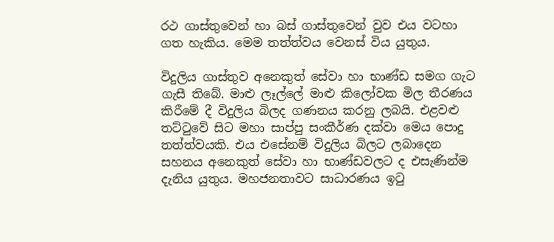රථ ගාස්තුවෙන් හා බස් ගාස්තුවෙන් වුව එය වටහා ගත හැකිය. මෙම තත්ත්වය වෙනස් විය යුතුය.

විදුලිය ගාස්තුව අනෙකුත් සේවා හා භාණ්ඩ සමග ගැට ගැසී තිබේ. මාළු ලෑල්ලේ මාළු කිලෝවක මිල තීරණය කිරීමේ දී විදුලිය බිලද ගණනය කරනු ලබයි. එළවළු තට්ටුවේ සිට මහා සාප්පු සංකීර්ණ දක්වා මෙය පොදු තත්ත්වයකි. එය එසේනම් විදුලිය බිලට ලබාදෙන සහනය අනෙකුත් සේවා හා භාණ්ඩවලට ද එසැණින්ම දැනිය යුතුය. මහජනතාවට සාධාරණය ඉටු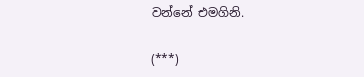වන්නේ එමගිනි.

(***)